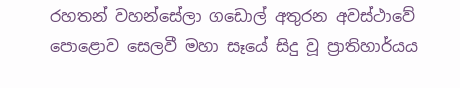රහතන් වහන්සේලා ගඩොල් අතුරන අවස්ථාවේ පොළොව සෙලවී මහා සෑයේ සිදු වූ ප්‍රාතිහාර්යය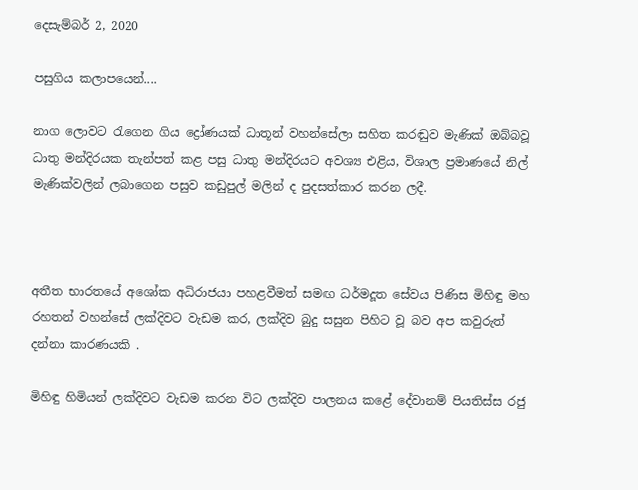දෙසැම්බර් 2, 2020

පසුගිය කලාපයෙන්....

නාග ලොවට රැගෙන ගිය ද්‍රෝණයක් ධාතූන් වහන්සේලා සහිත කරඬුව මැණික් ඔබ්බවූ ධාතු මන්දිරයක තැන්පත් කළ පසු ධාතු මන්දිරයට අවශ්‍ය එළිය, විශාල ප්‍රමාණයේ නිල් මැණික්වලින් ලබාගෙන පසුව කඩුපුල් මලින් ද පුදසත්කාර කරන ලදී.



අතීත භාරතයේ අශෝක අධිරාජයා පහළවීමත් සමඟ ධර්මදූත සේවය පිණිස මිහිඳු මහ රහතන් වහන්සේ ලක්දිවට වැඩම කර, ලක්දිව බුදු සසුන පිහිට වූ බව අප කවුරුත් දන්නා කාරණයකි .

මිහිඳු හිමියන් ලක්දිවට වැඩම කරන විට ලක්දිව පාලනය කළේ දේවානම් පියතිස්ස රජු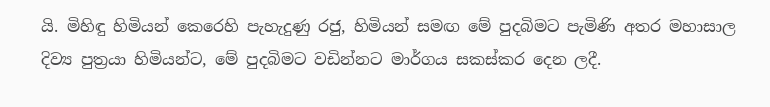යි. මිහිඳු හිමියන් කෙරෙහි පැහැදුණු රජු, හිමියන් සමඟ මේ පුදබිමට පැමිණි අතර මහාසාල දිව්‍ය පුත්‍රයා හිමියන්ට, මේ පුදබිමට වඩින්නට මාර්ගය සකස්කර දෙන ලදී.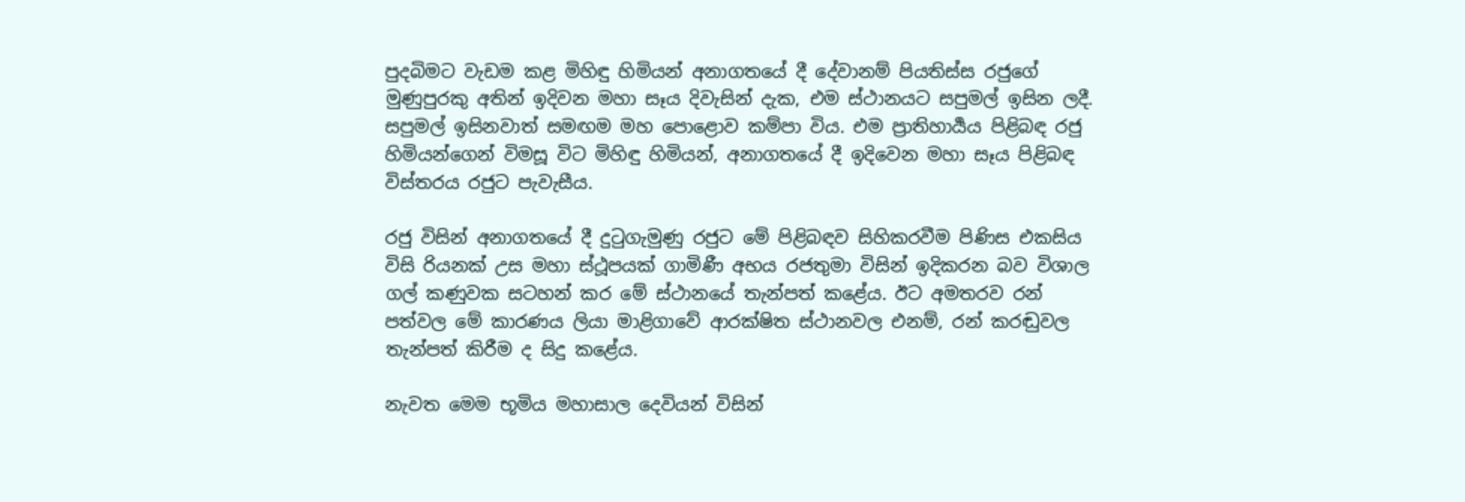පුදබිමට වැඩම කළ මිහිඳු හිමියන් අනාගතයේ දී දේවානම් පියතිස්ස රජුගේ මුණුපුරකු අතින් ඉදිවන මහා සෑය දිවැසින් දැක, එම ස්ථානයට සපුමල් ඉසින ලදී. සපුමල් ඉසිනවාත් සමඟම මහ පොළොව කම්පා විය. එම ප්‍රාතිහාර්‍යය පිළිබඳ රජු හිමියන්ගෙන් විමසූ විට මිහිඳු හිමියන්, අනාගතයේ දී ඉදිවෙන මහා සෑය පිළිබඳ විස්තරය රජුට පැවැසීය.

රජු විසින් අනාගතයේ දී දුටුගැමුණු රජුට මේ පිළිබඳව සිහිකරවීම පිණිස එකසිය විසි රියනක් උස මහා ස්ථූපයක් ගාමිණී අභය රජතුමා විසින් ඉදිකරන බව විශාල ගල් කණුවක සටහන් කර මේ ස්ථානයේ තැන්පත් කළේය. ඊට අමතරව රන් පත්වල මේ කාරණය ලියා මාළිගාවේ ආරක්ෂිත ස්ථානවල එනම්, රන් කරඬුවල තැන්පත් කිරීම ද සිදු කළේය.

නැවත මෙම භූමිය මහාසාල දෙවියන් විසින්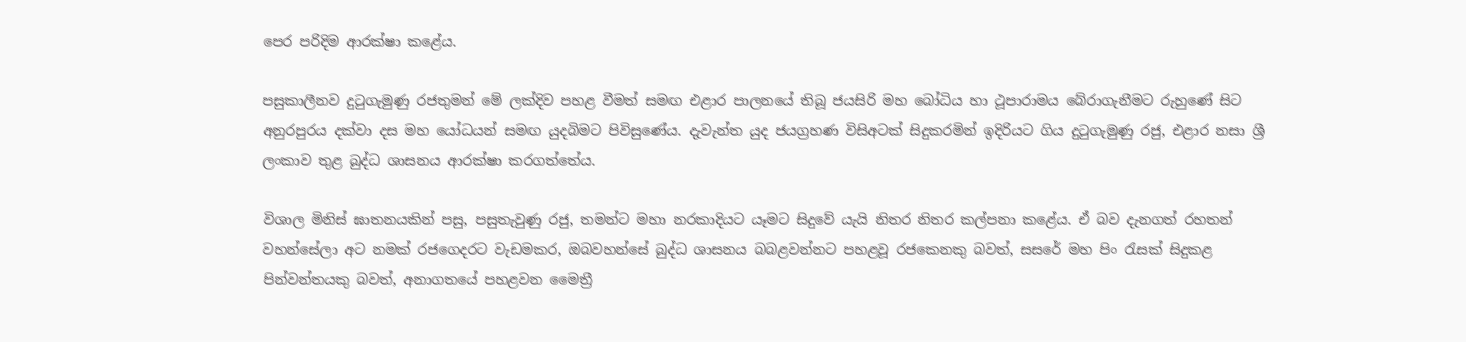පෙර පරිදිම ආරක්ෂා කළේය.

පසුකාලීනව දුටුගැමුණු රජතුමන් මේ ලක්දිව පහළ වීමත් සමඟ එළාර පාලනයේ තිබූ ජයසිරි මහ බෝධිය හා ථූපාරාමය බේරාගැනීමට රුහුණේ සිට අනුරපුරය දක්වා දස මහ යෝධයන් සමඟ යුදබිමට පිවිසුණේය. දැවැන්ත යුද ජයග්‍රහණ විසිඅටක් සිදුකරමින් ඉදිරියට ගිය දුටුගැමුණු රජු, එළාර නසා ශ්‍රී ලංකාව තුළ බුද්ධ ශාසනය ආරක්ෂා කරගත්තේය.

විශාල මිනිස් ඝාතනයකින් පසු, පසුතැවුණු රජු, තමන්ට මහා නරකාදියට යෑමට සිදුවේ යැයි නිතර නිතර කල්පනා කළේය. ඒ බව දැනගත් රහතන් වහන්සේලා අට නමක් රජගෙදරට වැඩමකර, ඔබවහන්සේ බුද්ධ ශාසනය බබළවන්නට පහළවූ රජකෙනකු බවත්, සසරේ මහ පිං රැසක් සිදුකළ පින්වන්තයකු බවත්, අනාගතයේ පහළවන මෛත්‍රී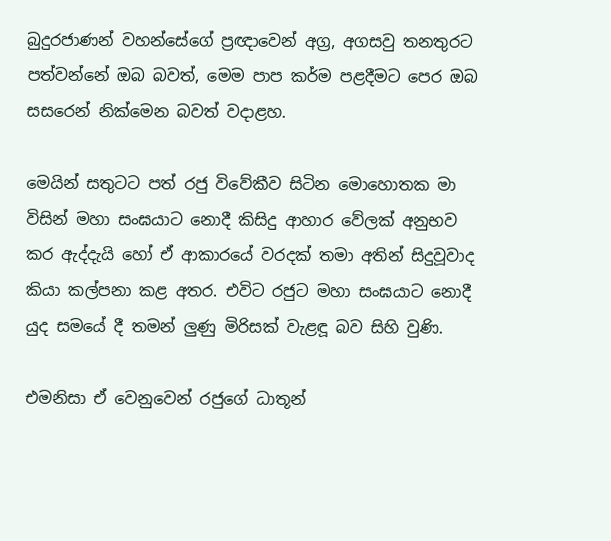බුදුරජාණන් වහන්සේගේ ප්‍රඥාවෙන් අග්‍ර, අගසවු තනතුරට පත්වන්නේ ඔබ බවත්, මෙම පාප කර්ම පළදීමට පෙර ඔබ සසරෙන් නික්මෙන බවත් වදාළහ.

මෙයින් සතුටට පත් රජු විවේකීව සිටින මොහොතක මා විසින් මහා සංඝයාට නොදී කිසිදු ආහාර වේලක් අනුභව කර ඇද්දැයි හෝ ඒ ආකාරයේ වරදක් තමා අතින් සිදුවූවාද කියා කල්පනා කළ අතර. එවිට රජුට මහා සංඝයාට නොදී යුද සමයේ දී තමන් ලුණු මිරිසක් වැළඳූ බව සිහි වුණි.

එමනිසා ඒ වෙනුවෙන් රජුගේ ධාතූන්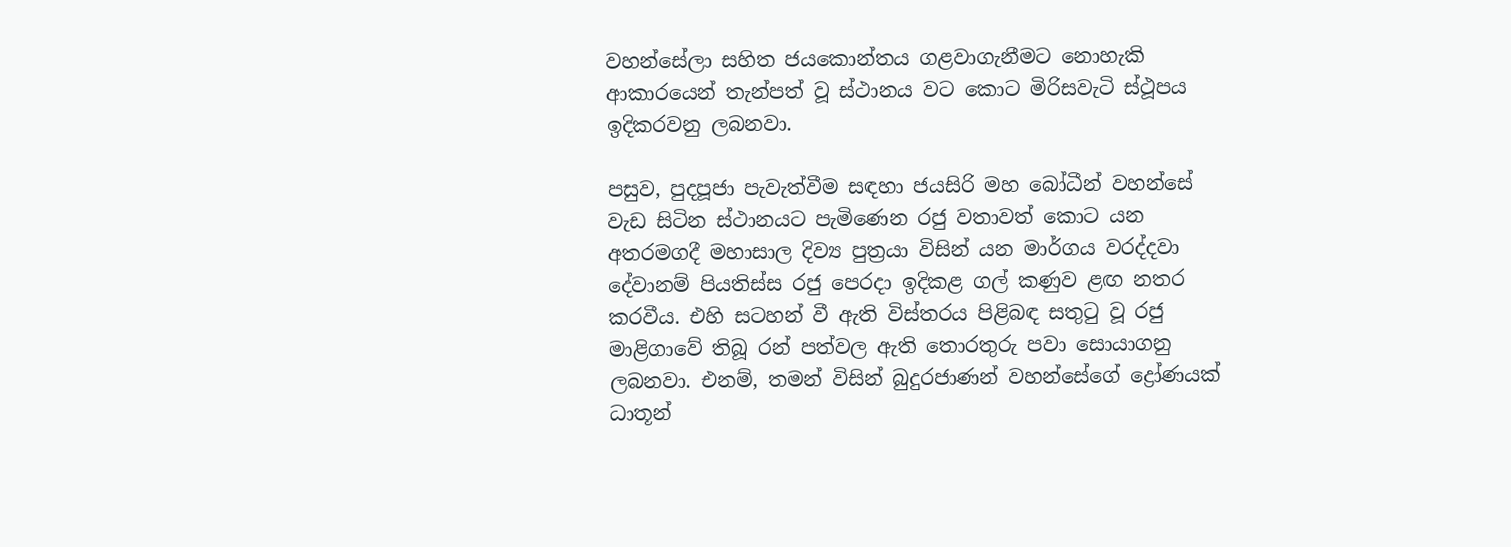වහන්සේලා සහිත ජයකොන්තය ගළවාගැනීමට නොහැකි ආකාරයෙන් තැන්පත් වූ ස්ථානය වට කොට මිරිසවැටි ස්ථූපය ඉදිකරවනු ලබනවා.

පසුව, පුදපූජා පැවැත්වීම සඳහා ජයසිරි මහ බෝධීන් වහන්සේ වැඩ සිටින ස්ථානයට පැමිණෙන රජු වතාවත් කොට යන අතරමගදී මහාසාල දිව්‍ය පුත්‍රයා විසින් යන මාර්ගය වරද්දවා දේවානම් පියතිස්ස රජු පෙරදා ඉදිකළ ගල් කණුව ළඟ නතර කරවීය. එහි සටහන් වී ඇති විස්තරය පිළිබඳ සතුටු වූ රජු මාළිගාවේ තිබූ රන් පත්වල ඇති තොරතුරු පවා සොයාගනු ලබනවා. එනම්, තමන් විසින් බුදුරජාණන් වහන්සේගේ ද්‍රෝණයක් ධාතූන්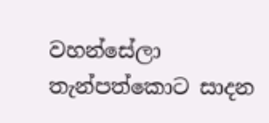වහන්සේලා තැන්පත්කොට සාදන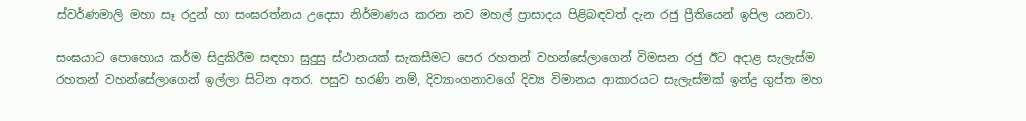ස්වර්ණමාලි මහා සෑ රදුන් හා සංඝරත්නය උදෙසා නිර්මාණය කරන නව මහල් ප්‍රාසාදය පිළිබඳවත් දැන රජු ප්‍රීතියෙන් ඉපිල යනවා.

සංඝයාට පොහොය කර්ම සිදුකිරීම සඳහා සුදුසු ස්ථානයක් සැකසීමට පෙර රහතන් වහන්සේලාගෙන් විමසන රජු ඊට අදාළ සැලැස්ම රහතන් වහන්සේලාගෙන් ඉල්ලා සිටින අතර. පසුව භරණි නම්, දිව්‍යාංගනාවගේ දිව්‍ය විමානය ආකාරයට සැලැස්මක් ඉන්ද්‍ර ගුප්ත මහ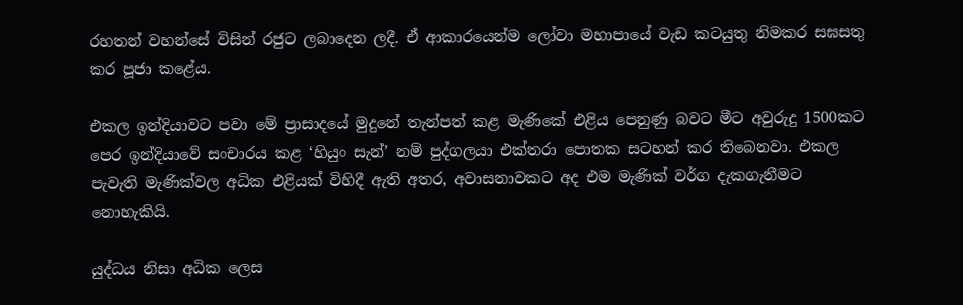රහතන් වහන්සේ විසින් රජුට ලබාදෙන ලදී. ඒ ආකාරයෙන්ම ලෝවා මහාපායේ වැඩ කටයුතු නිමකර සඝසතු කර පූජා කළේය.

එකල ඉන්දියාවට පවා මේ ප්‍රාසාදයේ මුදුනේ තැන්පත් කළ මැණිකේ එළිය පෙනුණු බවට මීට අවුරුදු 1500කට පෙර ඉන්දියාවේ සංචාරය කළ ‘හියුං සැන්’ නම් පුද්ගලයා එක්තරා පොතක සටහන් කර තිබෙනවා. එකල පැවැති මැණික්වල අධික එළියක් විහිදී ඇති අතර, අවාසනාවකට අද එම මැණික් වර්ග දැකගැනීමට නොහැකියි.

යුද්ධය නිසා අධික ලෙස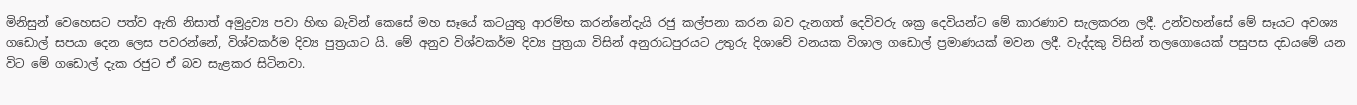මිනිසුන් වෙහෙසට පත්ව ඇති නිසාත් අමුද්‍රව්‍ය පවා හිඟ බැවින් කෙසේ මහ සෑයේ කටයුතු ආරම්භ කරන්නේදැයි රජු කල්පනා කරන බව දැනගත් දෙවිවරු ශක්‍ර දෙවියන්ට මේ කාරණාව සැලකරන ලදී. උන්වහන්සේ මේ සෑයට අවශ්‍ය ගඩොල් සපයා දෙන ලෙස පවරන්නේ, විශ්වකර්ම දිව්‍ය පුත්‍රයාට යි. මේ අනුව විශ්වකර්ම දිව්‍ය පුත්‍රයා විසින් අනුරාධපුරයට උතුරු දිශාවේ වනයක විශාල ගඩොල් ප්‍රමාණයක් මවන ලදී. වැද්දකු විසින් තලගොයෙක් පසුපස දඩයමේ යන විට මේ ගඩොල් දැක රජුට ඒ බව සැළකර සිටිනවා.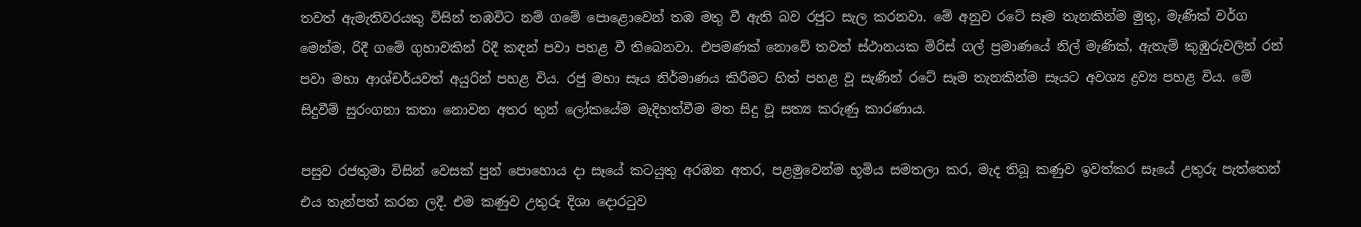තවත් ඇමැතිවරයකු විසින් තඹවිට නම් ගමේ පොළොවෙන් තඹ මතු වී ඇති බව රජුට සැල කරනවා. මේ අනුව රටේ සෑම තැනකින්ම මුතු, මැණික් වර්ග මෙන්ම, රිදී ගමේ ගුහාවකින් රිදී කඳන් පවා පහළ වී තිබෙනවා. එපමණක් නොවේ තවත් ස්ථානයක මිරිස් ගල් ප්‍රමාණයේ නිල් මැණික්, ඇතැම් කුඹුරුවලින් රන් පවා මහා ආශ්චර්යවත් අයුරින් පහළ විය. රජු මහා සෑය නිර්මාණය කිරීමට හිත් පහළ වූ සැණින් රටේ සෑම තැනකින්ම සෑයට අවශ්‍ය ද්‍රව්‍ය පහළ විය. මේ සිදුවීම් සුරංගනා කතා නොවන අතර තුන් ලෝකයේම මැදිහත්වීම මත සිදු වූ සත්‍ය කරුණු කාරණාය.

පසුව රජතුමා විසින් වෙසක් පුන් පොහොය දා සෑයේ කටයුතු අරඹන අතර, පළමුවෙන්ම භූමිය සමතලා කර, මැද තිබූ කණුව ඉවත්කර සෑයේ උතුරු පැත්තෙන් එය තැන්පත් කරන ලදී. එම කණුව උතුරු දිශා දොරටුව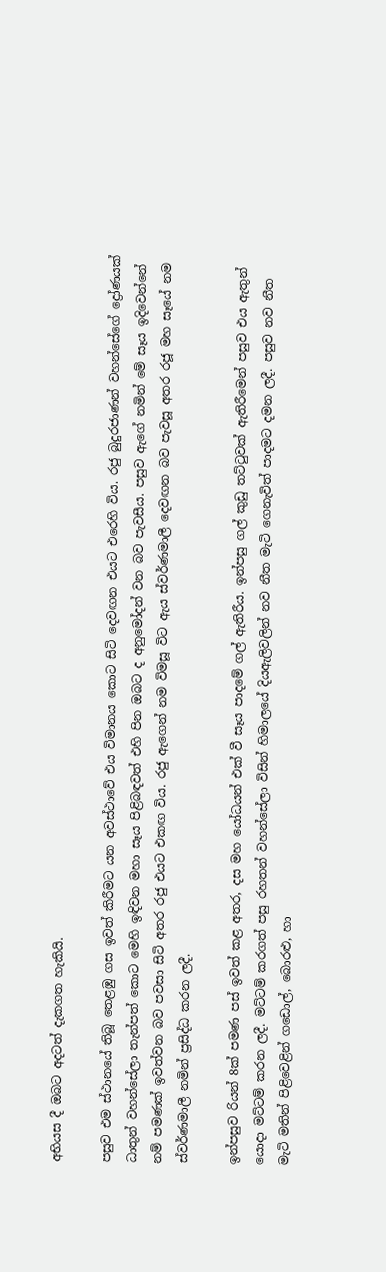අභියස දී ඔබට අදටත් දැකගත හැකියි.

පසුව එම ස්ථානයේ තිබූ තෙළඹු ගස ඉවත් කිරීමට යන අවස්ථාවේ එය විමානය කොට සිටි දෙවඟන එයට එරෙහි විය. රජු බුදුරජාණන් වහන්සේගේ ද්‍රෝණයක් ධාතුන් වහන්සේලා තැන්පත් කොට මෙහි ඉඳිවන මහා සෑය පිළිබඳවත් එහි පින ඔබට ද අනුමෝදන් වන බව පැවසීය. පසුව ඇගේ නමින් මේ සෑය ඉදිවෙන්නේ නම් පමණක් ඉවත්වන බව පවසා සිටි අතර රජු එයට එකඟ විය. රජු ඇගෙන් නම විමසූ විට ඇය ස්වර්ණමාලී දෙවඟන බව පැවසූ අතර රජූ මහ සෑයේ නම ස්වර්ණමාලී නමින් ප්‍රසිද්ධ කරන ලදී.

ඉන්පසුව රියන් 8ක් පමණ පස් ඉවත් කළ අතර, දස මහ යෝධයන් එක් වී සෑය පාදමේ ගල් ඇතිරීය. ඉන්පසු ගල් කුඩු තට්ටුවක් ඇතිරීමෙන් පසුව එය ඇතුන් යොදා මට්ටම් කරන ලදී. මට්ටම් කරගත් පසු රහතන් වහන්සේලා විසින් හිමාලයේ දියඇලිවලින් නව නීත මැටි ගෙනැවිත් පාදමට දමන ලදී. පසුව නව නීත මැටි මතින් පිළිවෙළින් ගඩොල්, බොරළු, හා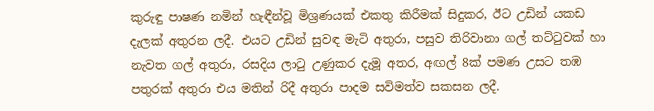කුරුඳු පාෂණ නමින් හැඳීන්වූ මිශ්‍රණයක් එකතු කිරීමක් සිදුකර, ඊට උඩින් යකඩ දැලක් අතුරන ලදී. එයට උඩින් සුවඳ මැටි අතුරා, පසුව තිරිවානා ගල් තට්ටුවක් හා නැවත ගල් අතුරා, රසදිය ලාටු උණුකර දැමූ අතර, අඟල් 8ක් පමණ උසට තඹ පතුරක් අතුරා එය මතින් රිදී අතුරා පාදම සවිමත්ව සකසන ලදී.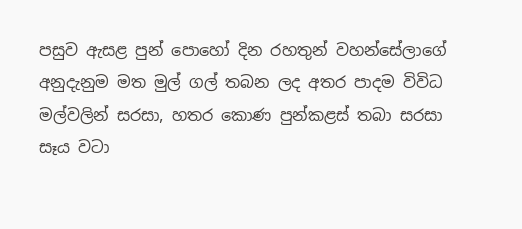පසුව ඇසළ පුන් පොහෝ දින රහතුන් වහන්සේලාගේ අනුදැනුම මත මුල් ගල් තබන ලද අතර පාදම විවිධ මල්වලින් සරසා, හතර කොණ පුන්කළස් තබා සරසා සෑය වටා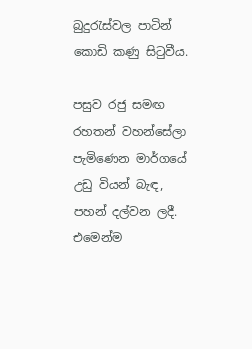බුදුරැස්වල පාටින් කොඩි කණු සිටුවීය.

පසුව රජු සමඟ රහතන් වහන්සේලා පැමිණෙන මාර්ගයේ උඩු වියන් බැඳ, පහන් දල්වන ලදී. එමෙන්ම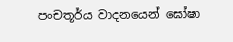පංචතූර්ය වාදනයෙන් ඝෝෂා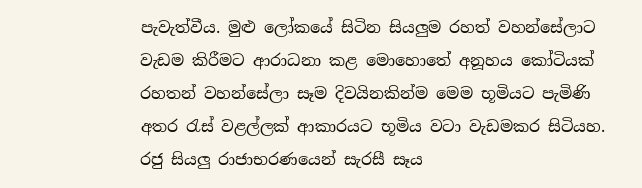පැවැත්වීය. මුළු ලෝකයේ සිටින සියලුම රහත් වහන්සේලාට වැඩම කිරීමට ආරාධනා කළ මොහොතේ අනූහය කෝටියක් රහතන් වහන්සේලා සෑම දිවයිනකින්ම මෙම භූමියට පැමිණි අතර රැස් වළල්ලක් ආකාරයට භූමිය වටා වැඩමකර සිටියහ. රජු සියලු රාජාභරණයෙන් සැරසී සෑය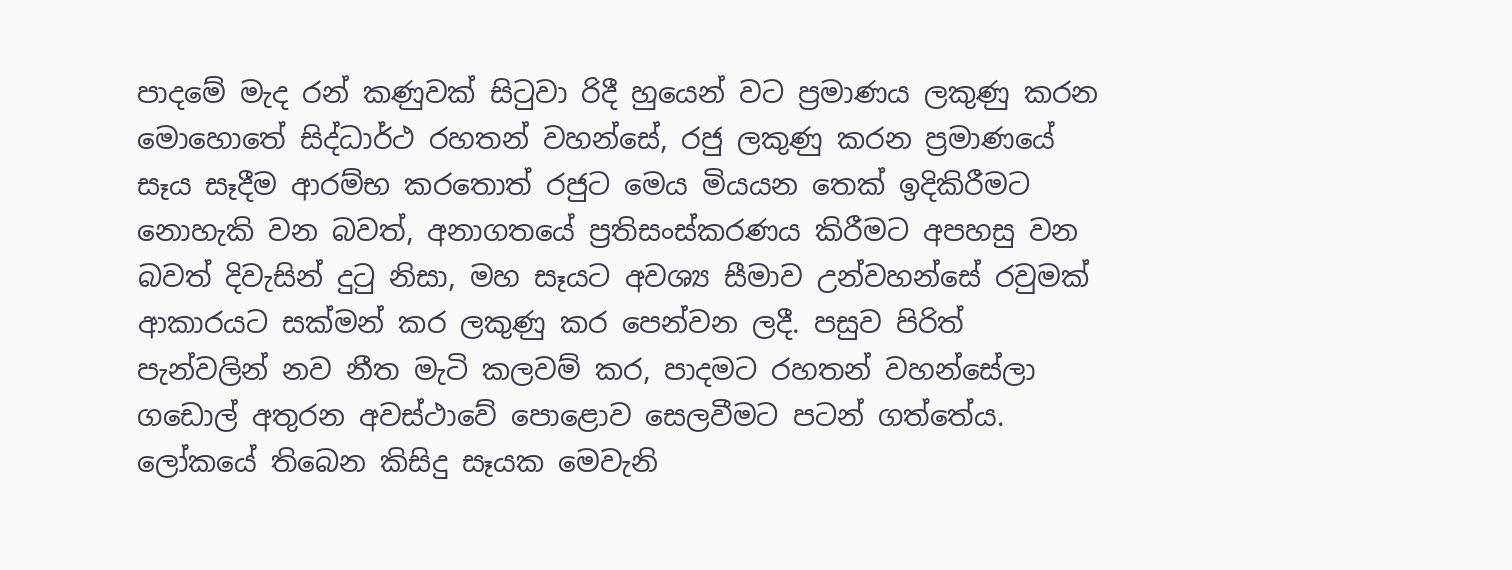පාදමේ මැද රන් කණුවක් සිටුවා රිදී හුයෙන් වට ප්‍රමාණය ලකුණු කරන මොහොතේ සිද්ධාර්ථ රහතන් වහන්සේ, රජු ලකුණු කරන ප්‍රමාණයේ සෑය සෑදීම ආරම්භ කරතොත් රජුට මෙය මියයන තෙක් ඉදිකිරීමට නොහැකි වන බවත්, අනාගතයේ ප්‍රතිසංස්කරණය කිරීමට අපහසු වන බවත් දිවැසින් දුටු නිසා, මහ සෑයට අවශ්‍ය සීමාව උන්වහන්සේ රවුමක් ආකාරයට සක්මන් කර ලකුණු කර පෙන්වන ලදී. පසුව පිරිත් පැන්වලින් නව නීත මැටි කලවම් කර, පාදමට රහතන් වහන්සේලා ගඩොල් අතුරන අවස්ථාවේ පොළොව සෙලවීමට පටන් ගත්තේය. ලෝකයේ තිබෙන කිසිදු සෑයක මෙවැනි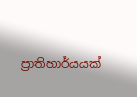ප්‍රාතිහාර්යයක්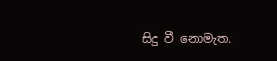සිදු වී නොමැත.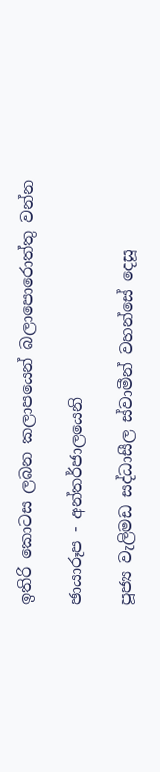ඉතිරි කොටස ලබන කලාපයෙන් බලාපොරොත්තු වන්න

ඡායාරූප - අන්තර්ජාලයෙනි

පූජ්‍ය වැලිමඩ සද්ධාසීල ස්වාමීන් වහන්සේ දෙසූ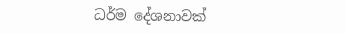ධර්ම දේශනාවක්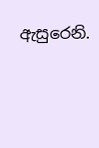ඇසුරෙනි.